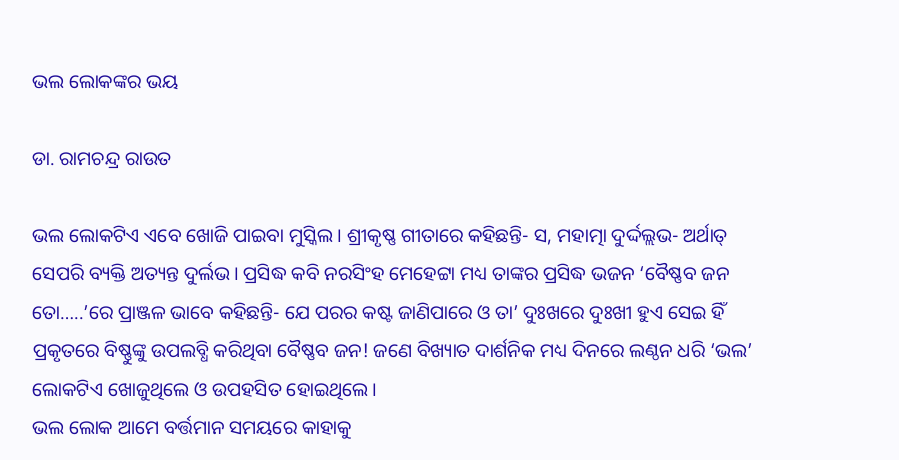ଭଲ ଲୋକଙ୍କର ଭୟ

ଡା. ରାମଚନ୍ଦ୍ର ରାଉତ

ଭଲ ଲୋକଟିଏ ଏବେ ଖୋଜି ପାଇବା ମୁସ୍କିଲ। ଶ୍ରୀକୃଷ୍ଣ ଗୀତାରେ କହିଛନ୍ତି- ସ, ମହାତ୍ମା ଦୁର୍ଦ୍ଦଲ୍ଲଭ- ଅର୍ଥାତ୍‌ ସେପରି ବ୍ୟକ୍ତି ଅତ୍ୟନ୍ତ ଦୁର୍ଲଭ। ପ୍ରସିଦ୍ଧ କବି ନରସିଂହ ମେହେଟ୍ଟା ମଧ୍ୟ ତାଙ୍କର ପ୍ରସିଦ୍ଧ ଭଜନ ‘ବୈଷ୍ଣବ ଜନ ତୋ…..’ରେ ପ୍ରାଞ୍ଜଳ ଭାବେ କହିଛନ୍ତି- ଯେ ପରର କଷ୍ଟ ଜାଣିପାରେ ଓ ତା’ ଦୁଃଖରେ ଦୁଃଖୀ ହୁଏ ସେଇ ହିଁ ପ୍ରକୃତରେ ବିଷ୍ଣୁଙ୍କୁ ଉପଲବ୍ଧି କରିଥିବା ବୈଷ୍ଣବ ଜନ! ଜଣେ ବିଖ୍ୟାତ ଦାର୍ଶନିକ ମଧ୍ୟ ଦିନରେ ଲଣ୍ଠନ ଧରି ‘ଭଲ’ ଲୋକଟିଏ ଖୋଜୁଥିଲେ ଓ ଉପହସିତ ହୋଇଥିଲେ।
ଭଲ ଲୋକ ଆମେ ବର୍ତ୍ତମାନ ସମୟରେ କାହାକୁ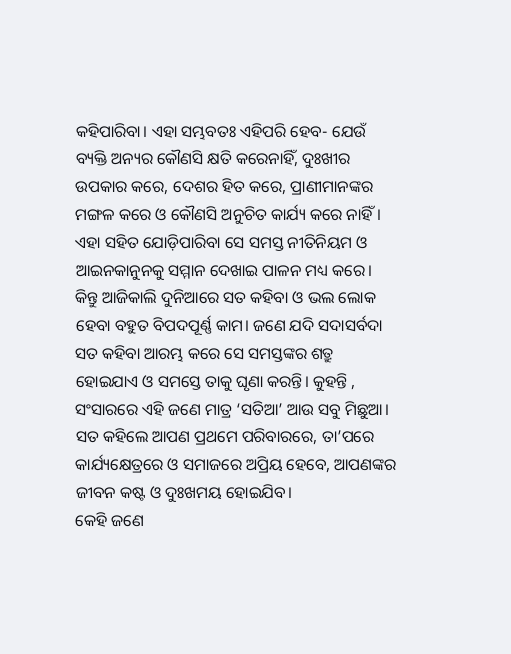କହିପାରିବା। ଏହା ସମ୍ଭବତଃ ଏହିପରି ହେବ- ଯେଉଁ ବ୍ୟକ୍ତି ଅନ୍ୟର କୌଣସି କ୍ଷତି କରେନାହିଁ, ଦୁଃଖୀର ଉପକାର କରେ, ଦେଶର ହିତ କରେ, ପ୍ରାଣୀମାନଙ୍କର ମଙ୍ଗଳ କରେ ଓ କୌଣସି ଅନୁଚିତ କାର୍ଯ୍ୟ କରେ ନାହିଁ। ଏହା ସହିତ ଯୋଡ଼ିପାରିବା ସେ ସମସ୍ତ ନୀତିନିୟମ ଓ ଆଇନକାନୁନକୁ ସମ୍ମାନ ଦେଖାଇ ପାଳନ ମଧ୍ୟ କରେ। କିନ୍ତୁ ଆଜିକାଲି ଦୁନିଆରେ ସତ କହିବା ଓ ଭଲ ଲୋକ ହେବା ବହୁତ ବିପଦପୂର୍ଣ୍ଣ କାମ। ଜଣେ ଯଦି ସଦାସର୍ବଦା ସତ କହିବା ଆରମ୍ଭ କରେ ସେ ସମସ୍ତଙ୍କର ଶତ୍ରୁ ହୋଇଯାଏ ଓ ସମସ୍ତେ ତାକୁ ଘୃଣା କରନ୍ତି। କୁହନ୍ତି , ସଂସାରରେ ଏହି ଜଣେ ମାତ୍ର ‘ସତିଆ’ ଆଉ ସବୁ ମିଛୁଆ। ସତ କହିଲେ ଆପଣ ପ୍ରଥମେ ପରିବାରରେ, ତା’ପରେ କାର୍ଯ୍ୟକ୍ଷେତ୍ରରେ ଓ ସମାଜରେ ଅପ୍ରିୟ ହେବେ, ଆପଣଙ୍କର ଜୀବନ କଷ୍ଟ ଓ ଦୁଃଖମୟ ହୋଇଯିବ।
କେହି ଜଣେ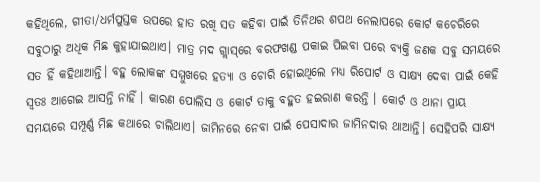କହିଥିଲେ, ଗୀତା/ଧର୍ମପୁସ୍ତକ ଉପରେ ହାତ ରଖି ସତ କହିବା ପାଇଁ ତିନିଥର ଶପଥ ନେଲାପରେ କୋର୍ଟ କଚେରିରେ ସବୁଠାରୁ ଅଧିକ ମିଛ କୁହାଯାଇଥାଏ। ମାତ୍ର ମଦ ଗ୍ଲାସ୍‌ରେ ବରଫଖଣ୍ଡ ପକାଇ ପିଇବା ପରେ ବ୍ୟକ୍ତି ଜଣକ ସବୁ ସମୟରେ ସତ ହିଁ କହିଥାଆନ୍ତି। ବହୁ ଲୋକଙ୍କ ସମ୍ମୁଖରେ ହତ୍ୟା ଓ ଚୋରି ହୋଇଥିଲେ ମଧ୍ୟ ରିପୋର୍ଟ ଓ ସାକ୍ଷ୍ୟ ଦେବା ପାଇଁ କେହି ସ୍ବତଃ ଆଗେଇ ଆସନ୍ତି ନାହିଁ । କାରଣ ପୋଲିସ ଓ କୋର୍ଟ ତାକୁ ବହୁତ ହଇରାଣ କରନ୍ତି । କୋର୍ଟ ଓ ଥାନା ପ୍ରାୟ ସମୟରେ ସମ୍ପୂର୍ଣ୍ଣ ମିଛ କଥାରେ ଚାଲିଥାଏ। ଜାମିନରେ ନେବା ପାଇଁ ପେସାଦାର ଜାମିନଦାର ଥାଆନ୍ତି। ସେହିପରି ସାକ୍ଷ୍ୟ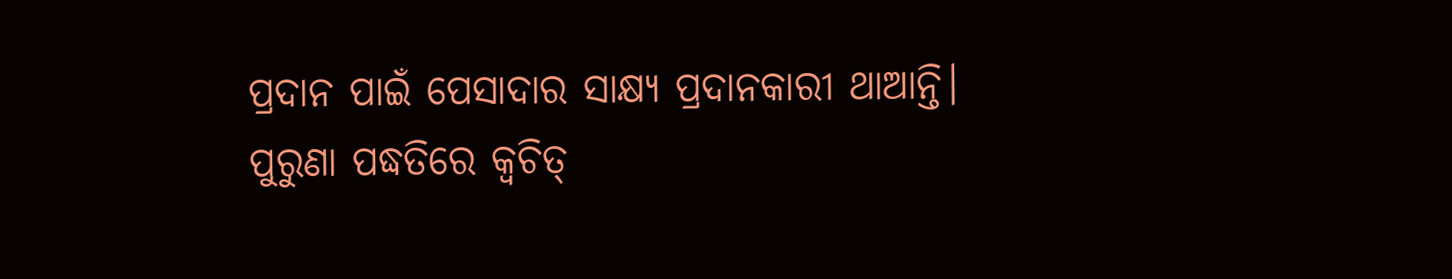ପ୍ରଦାନ ପାଇଁ ପେସାଦାର ସାକ୍ଷ୍ୟ ପ୍ରଦାନକାରୀ ଥାଆନ୍ତି। ପୁରୁଣା ପଦ୍ଧତିରେ କ୍ୱଚିତ୍‌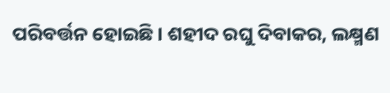ପରିବର୍ତ୍ତନ ହୋଇଛି। ଶହୀଦ ରଘୁ ଦିବାକର, ଲକ୍ଷ୍ମଣ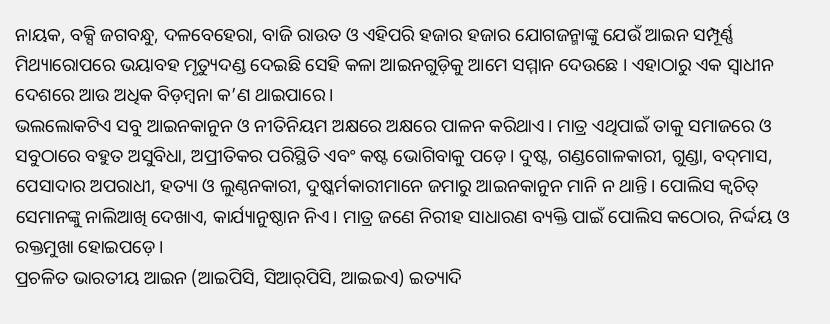ନାୟକ, ବକ୍ସି ଜଗବନ୍ଧୁ, ଦଳବେହେରା, ବାଜି ରାଉତ ଓ ଏହିପରି ହଜାର ହଜାର ଯୋଗଜନ୍ମାଙ୍କୁ ଯେଉଁ ଆଇନ ସମ୍ପୂର୍ଣ୍ଣ ମିଥ୍ୟାରୋପରେ ଭୟାବହ ମୃତ୍ୟୁଦଣ୍ଡ ଦେଇଛି ସେହି କଳା ଆଇନଗୁଡ଼ିକୁ ଆମେ ସମ୍ମାନ ଦେଉଛେ । ଏହାଠାରୁ ଏକ ସ୍ବାଧୀନ ଦେଶରେ ଆଉ ଅଧିକ ବିଡ଼ମ୍ବନା କ’ଣ ଥାଇପାରେ।
ଭଲଲୋକଟିଏ ସବୁ ଆଇନକାନୁନ ଓ ନୀତିନିୟମ ଅକ୍ଷରେ ଅକ୍ଷରେ ପାଳନ କରିଥାଏ। ମାତ୍ର ଏଥିପାଇଁ ତାକୁ ସମାଜରେ ଓ ସବୁଠାରେ ବହୁତ ଅସୁବିଧା, ଅପ୍ରୀତିକର ପରିସ୍ଥିତି ଏବଂ କଷ୍ଟ ଭୋଗିବାକୁ ପଡ଼େ। ଦୁଷ୍ଟ, ଗଣ୍ଡଗୋଳକାରୀ, ଗୁଣ୍ଡା, ବଦ୍‌ମାସ, ପେସାଦାର ଅପରାଧୀ, ହତ୍ୟା ଓ ଲୁଣ୍ଠନକାରୀ, ଦୁଷ୍କର୍ମକାରୀମାନେ ଜମାରୁ ଆଇନକାନୁନ ମାନି ନ ଥାନ୍ତି। ପୋଲିସ କ୍ୱଚିତ୍‌ ସେମାନଙ୍କୁ ନାଲିଆଖି ଦେଖାଏ, କାର୍ଯ୍ୟାନୁଷ୍ଠାନ ନିଏ। ମାତ୍ର ଜଣେ ନିରୀହ ସାଧାରଣ ବ୍ୟକ୍ତି ପାଇଁ ପୋଲିସ କଠୋର, ନିର୍ଦ୍ଦୟ ଓ ରକ୍ତମୁଖା ହୋଇପଡ଼େ।
ପ୍ରଚଳିତ ଭାରତୀୟ ଆଇନ (ଆଇପିସି, ସିଆର୍‌ପିସି, ଆଇଇଏ) ଇତ୍ୟାଦି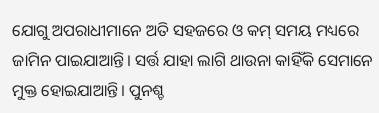ଯୋଗୁ ଅପରାଧୀମାନେ ଅତି ସହଜରେ ଓ କମ୍‌ ସମୟ ମଧ୍ୟରେ ଜାମିନ ପାଇଯାଆନ୍ତି। ସର୍ତ୍ତ ଯାହା ଲାଗି ଥାଉନା କାହିଁକି ସେମାନେ ମୁକ୍ତ ହୋଇଯାଆନ୍ତି। ପୁନଶ୍ଚ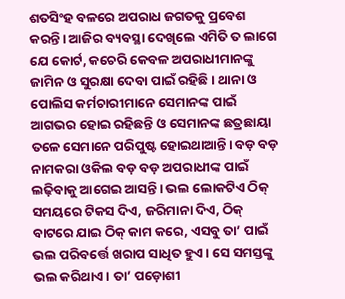ଶତସିଂହ ବଳରେ ଅପରାଧ ଜଗତକୁ ପ୍ରବେଶ କରନ୍ତି। ଆଜିର ବ୍ୟବସ୍ଥା ଦେଖିଲେ ଏମିତି ତ ଲାଗେ ଯେ କୋର୍ଟ, କଚେରି କେବଳ ଅପରାଧୀମାନଙ୍କୁ ଜାମିନ ଓ ସୁରକ୍ଷା ଦେବା ପାଇଁ ରହିଛି। ଥାନା ଓ ପୋଲିସ କର୍ମଚାରୀମାନେ ସେମାନଙ୍କ ପାଇଁ ଆଗଭର ହୋଇ ରହିଛନ୍ତି ଓ ସେମାନଙ୍କ ଛତ୍ରଛାୟା ତଳେ ସେମାନେ ପରିପୁଷ୍ଟ ହୋଇଥାଆନ୍ତି। ବଡ଼ ବଡ଼ ନାମକରା ଓକିଲ ବଡ଼ ବଡ଼ ଅପରାଧୀଙ୍କ ପାଇଁ ଲଢ଼ିବାକୁ ଆଗେଇ ଆସନ୍ତି। ଭଲ ଲୋକଟିଏ ଠିକ୍‌ ସମୟରେ ଟିକସ ଦିଏ, ଜରିମାନା ଦିଏ, ଠିକ୍‌ ବାଟରେ ଯାଇ ଠିକ୍‌ କାମ କରେ, ଏସବୁ ତା’ ପାଇଁ ଭଲ ପରିବର୍ତ୍ତେ ଖରାପ ସାଧିତ ହୁଏ। ସେ ସମସ୍ତଙ୍କୁ ଭଲ କରିଥାଏ। ତା’ ପଡ଼ୋଶୀ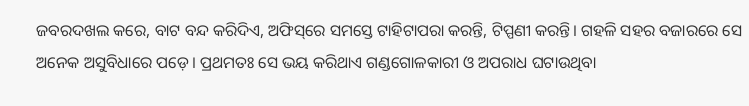ଜବରଦଖଲ କରେ, ବାଟ ବନ୍ଦ କରିଦିଏ, ଅଫିସ୍‌ରେ ସମସ୍ତେ ଟାହିଟାପରା କରନ୍ତି, ଟିପ୍ପଣୀ କରନ୍ତି। ଗହଳି ସହର ବଜାରରେ ସେ ଅନେକ ଅସୁବିଧାରେ ପଡ଼େ। ପ୍ରଥମତଃ ସେ ଭୟ କରିଥାଏ ଗଣ୍ଡଗୋଳକାରୀ ଓ ଅପରାଧ ଘଟାଉଥିବା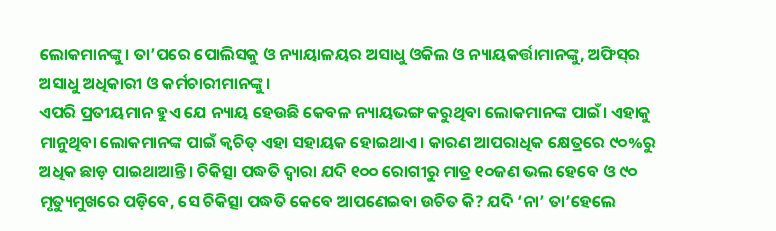ଲୋକମାନଙ୍କୁ। ତା’ପରେ ପୋଲିସକୁ ଓ ନ୍ୟାୟାଳୟର ଅସାଧୁ ଓକିଲ ଓ ନ୍ୟାୟକର୍ତ୍ତାମାନଙ୍କୁ, ଅଫିସ୍‌ର ଅସାଧୁ ଅଧିକାରୀ ଓ କର୍ମଚାରୀମାନଙ୍କୁ।
ଏପରି ପ୍ରତୀୟମାନ ହୁଏ ଯେ ନ୍ୟାୟ ହେଉଛି କେବଳ ନ୍ୟାୟଭଙ୍ଗ କରୁଥିବା ଲୋକମାନଙ୍କ ପାଇଁ। ଏହାକୁ ମାନୁଥିବା ଲୋକମାନଙ୍କ ପାଇଁ କ୍ୱଚିତ୍‌ ଏହା ସହାୟକ ହୋଇଥାଏ। କାରଣ ଆପରାଧିକ କ୍ଷେତ୍ରରେ ୯୦%ରୁ ଅଧିକ ଛାଡ଼ ପାଇଥାଆନ୍ତି। ଚିକିତ୍ସା ପଦ୍ଧତି ଦ୍ୱାରା ଯଦି ୧୦୦ ରୋଗୀରୁ ମାତ୍ର ୧୦ଜଣ ଭଲ ହେବେ ଓ ୯୦ ମୃତ୍ୟୁମୁଖରେ ପଡ଼ିବେ, ସେ ଚିକିତ୍ସା ପଦ୍ଧତି କେବେ ଆପଣେଇବା ଉଚିତ କି? ଯଦି ‘ନା’ ତା’ହେଲେ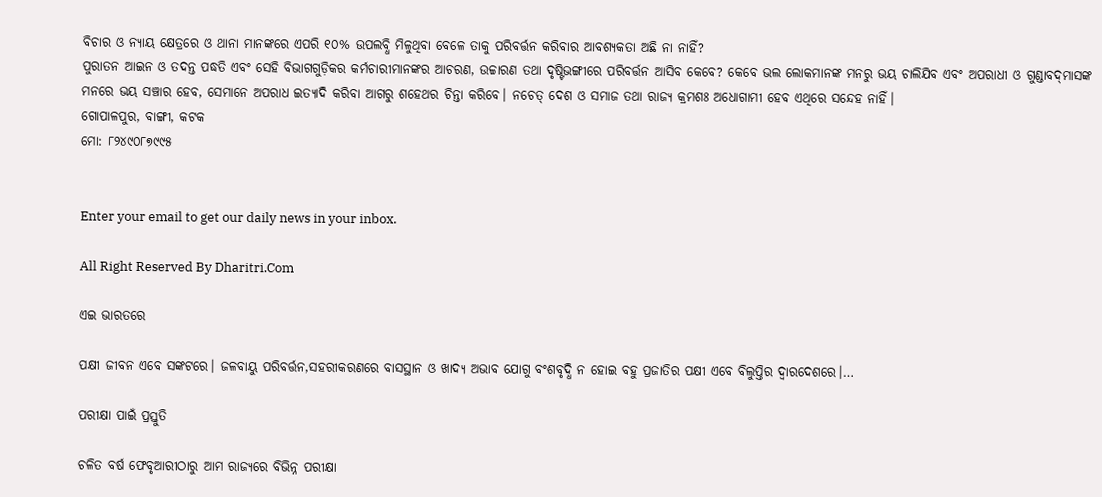ବିଚାର ଓ ନ୍ୟାୟ କ୍ଷେତ୍ରରେ ଓ ଥାନା ମାନଙ୍କରେ ଏପରି ୧୦% ଉପଲବ୍ଧି ମିଳୁଥିବା ବେଳେ ତାକୁ ପରିବର୍ତ୍ତନ କରିବାର ଆବଶ୍ୟକତା ଅଛି ନା ନାହିଁ?
ପୁରାତନ ଆଇନ ଓ ତଦନ୍ତ ପଦ୍ଧତି ଏବଂ ସେହି ବିଭାଗଗୁଡ଼ିକର କର୍ମଚାରୀମାନଙ୍କର ଆଚରଣ, ଉଚ୍ଚାରଣ ତଥା ଦୃଷ୍ଟିଭଙ୍ଗୀରେ ପରିବର୍ତ୍ତନ ଆସିବ କେବେ? କେବେ ଭଲ ଲୋକମାନଙ୍କ ମନରୁ ଭୟ ଚାଲିଯିବ ଏବଂ ଅପରାଧୀ ଓ ଗୁଣ୍ଡାବଦ୍‌ମାସଙ୍କ ମନରେ ଭୟ ସଞ୍ଚାର ହେବ, ସେମାନେ ଅପରାଧ ଇତ୍ୟାଦି କରିବା ଆଗରୁ ଶହେଥର ଚିନ୍ତା କରିବେ। ନଚେତ୍‌ ଦେଶ ଓ ସମାଜ ତଥା ରାଜ୍ୟ କ୍ରମଶଃ ଅଧୋଗାମୀ ହେବ ଏଥିରେ ସନ୍ଦେହ ନାହିଁ।
ଗୋପାଳପୁର, ବାଙ୍ଗୀ, କଟକ
ମୋ: ୮୨୪୯୦୮୭୯୯୫


Enter your email to get our daily news in your inbox.

All Right Reserved By Dharitri.Com

ଏଇ ଭାରତରେ

ପକ୍ଷୀ ଜୀବନ ଏବେ ସଙ୍କଟରେ। ଜଳବାୟୁ ପରିବର୍ତ୍ତନ,ସହରୀକରଣରେ ବାସସ୍ଥାନ ଓ ଖାଦ୍ୟ ଅଭାବ ଯୋଗୁ ବଂଶବୃଦ୍ଧି ନ ହୋଇ ବହୁ ପ୍ରଜାତିର ପକ୍ଷୀ ଏବେ ବିଲୁପ୍ତିର ଦ୍ୱାରଦେଶରେ।…

ପରୀକ୍ଷା ପାଇଁ ପ୍ରସ୍ତୁତି

ଚଳିତ ବର୍ଷ ଫେବୃଆରୀଠାରୁ ଆମ ରାଜ୍ୟରେ ବିଭିନ୍ନ ପରୀକ୍ଷା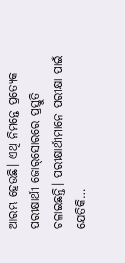ଆରମ୍ଭ ହେଉଛି। ଏଥି ନିମନ୍ତେ ପ୍ରତ୍ୟେକ ପରୀକ୍ଷାର୍ଥୀ ଜୋର୍‌ସୋରରେ ପ୍ରସ୍ତୁତି ଚଳାଇଛନ୍ତି। ପରୀକ୍ଷାର୍ଥୀମାନେ ପରୀକ୍ଷା ପାଇଁ ଯେତିକି…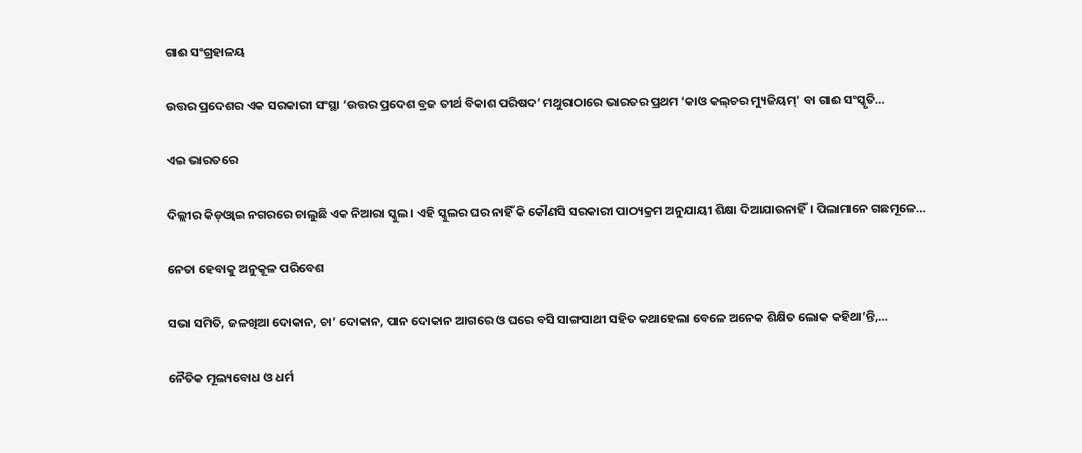ଗାଈ ସଂଗ୍ରହାଳୟ

ଉତ୍ତର ପ୍ରଦେଶର ଏକ ସରକାରୀ ସଂସ୍ଥା ‘ଉତ୍ତର ପ୍ରଦେଶ ବ୍ରଜ ତୀର୍ଥ ବିକାଶ ପରିଷଦ’ ମଥୁରାଠାରେ ଭାରତର ପ୍ରଥମ ‘କାଓ କଲ୍‌ଚର ମ୍ୟୁଜିୟମ୍‌’ ବା ଗାଈ ସଂସ୍କୃତି…

ଏଇ ଭାରତରେ

ଦିଲ୍ଲୀର କିଡ୍‌ଓ୍ବାଇ ନଗରରେ ଚାଲୁଛି ଏକ ନିଆରା ସ୍କୁଲ। ଏହି ସ୍କୁଲର ଘର ନାହିଁ କି କୌଣସି ସରକାରୀ ପାଠ୍ୟକ୍ରମ ଅନୁଯାୟୀ ଶିକ୍ଷା ଦିଆଯାଉନାହିଁ। ପିଲାମାନେ ଗଛମୂଳେ…

ନେତା ହେବାକୁ ଅନୁକୂଳ ପରିବେଶ

ସଭା ସମିତି, ଜଳଖିଆ ଦୋକାନ, ଚା’ ଦୋକାନ, ପାନ ଦୋକାନ ଆଗରେ ଓ ଘରେ ବସି ସାଙ୍ଗସାଥୀ ସହିତ କଥାହେଲା ବେଳେ ଅନେକ ଶିକ୍ଷିତ ଲୋକ କହିଥା’ନ୍ତି,…

ନୈତିକ ମୂଲ୍ୟବୋଧ ଓ ଧର୍ମ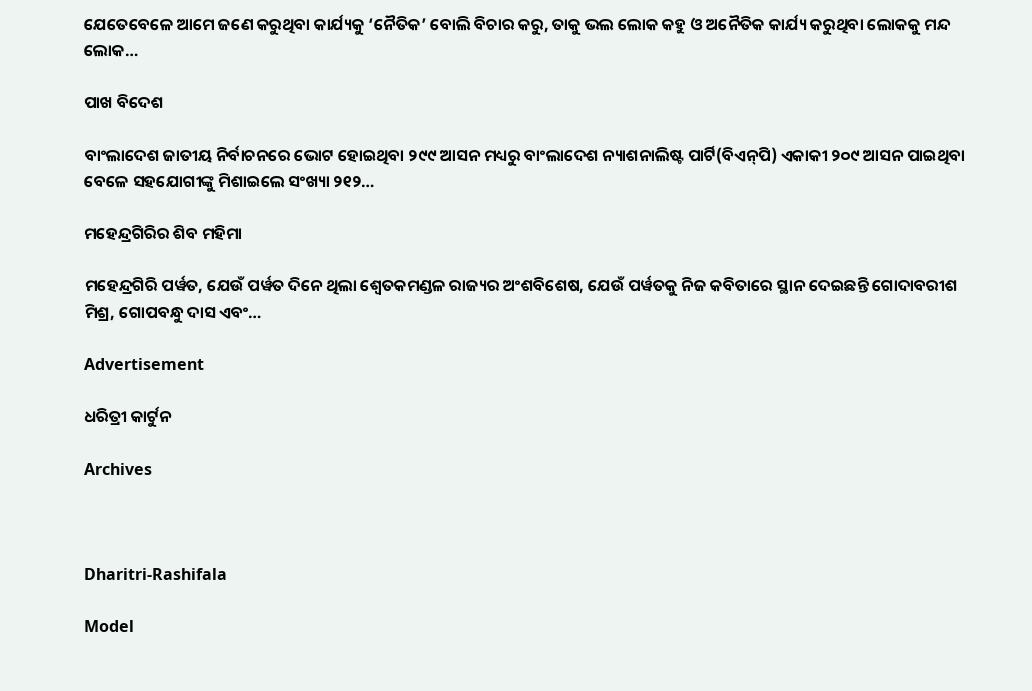ଯେତେବେଳେ ଆମେ ଜଣେ କରୁଥିବା କାର୍ଯ୍ୟକୁ ‘ନୈତିକ’ ବୋଲି ବିଚାର କରୁ, ତାକୁ ଭଲ ଲୋକ କହୁ ଓ ଅନୈତିକ କାର୍ଯ୍ୟ କରୁଥିବା ଲୋକକୁ ମନ୍ଦ ଲୋକ…

ପାଖ ବିଦେଶ

ବାଂଲାଦେଶ ଜାତୀୟ ନିର୍ବାଚନରେ ଭୋଟ ହୋଇଥିବା ୨୯୯ ଆସନ ମଧ୍ୟରୁ ବାଂଲାଦେଶ ନ୍ୟାଶନାଲିଷ୍ଟ ପାର୍ଟି(ବିଏନ୍‌ପି) ଏକାକୀ ୨୦୯ ଆସନ ପାଇଥିବା ବେଳେ ସହଯୋଗୀଙ୍କୁ ମିଶାଇଲେ ସଂଖ୍ୟା ୨୧୨…

ମହେନ୍ଦ୍ରଗିରିର ଶିବ ମହିମା

ମହେନ୍ଦ୍ରଗିରି ପର୍ୱତ, ଯେଉଁ ପର୍ୱତ ଦିନେ ଥିଲା ଶ୍ୱେତକମଣ୍ଡଳ ରାଜ୍ୟର ଅଂଶବିଶେଷ, ଯେଉଁ ପର୍ୱତକୁ ନିଜ କବିତାରେ ସ୍ଥାନ ଦେଇଛନ୍ତି ଗୋଦାବରୀଶ ମିଶ୍ର, ଗୋପବନ୍ଧୁ ଦାସ ଏବଂ…

Advertisement

ଧରିତ୍ରୀ କାର୍ଟୁନ

Archives



Dharitri-Rashifala

Model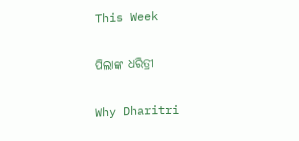This Week

ପିଲାଙ୍କ ଧରିତ୍ରୀ

Why Dharitri